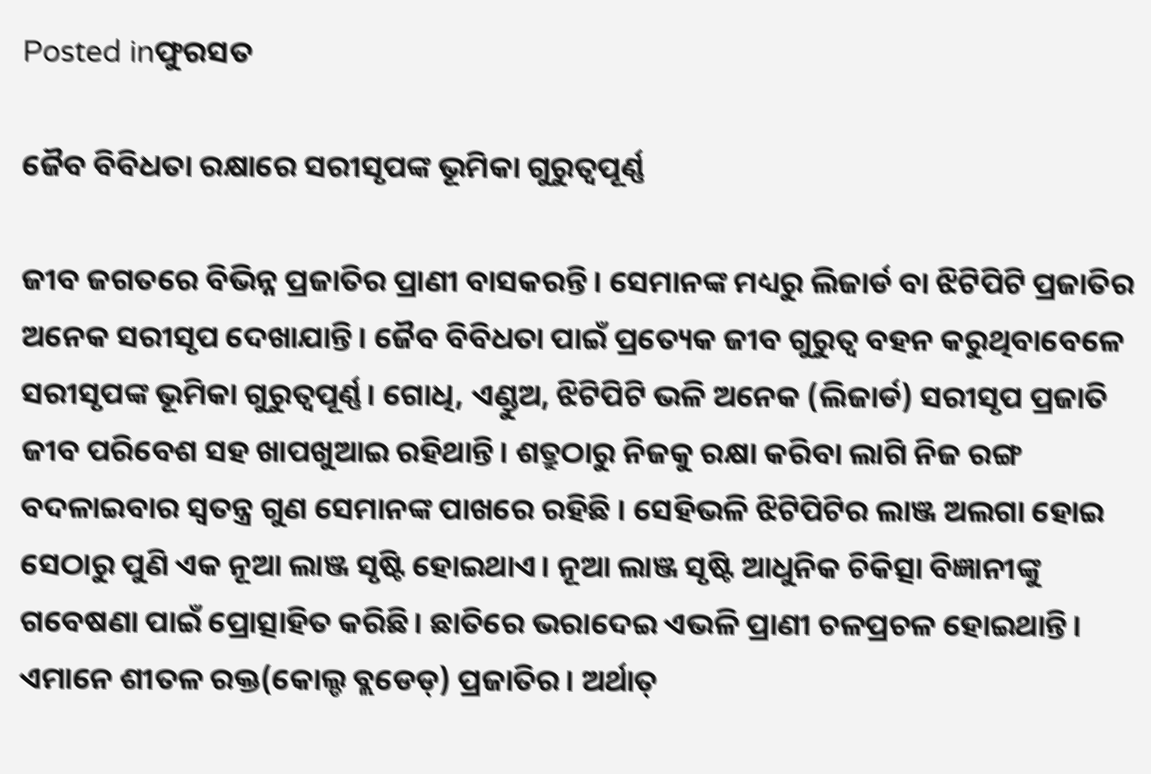Posted inଫୁରସତ

ଜୈବ ବିବିଧତା ରକ୍ଷାରେ ସରୀସୃପଙ୍କ ଭୂମିକା ଗୁରୁତ୍ୱପୂର୍ଣ୍ଣ

ଜୀବ ଜଗତରେ ବିଭିନ୍ନ ପ୍ରଜାତିର ପ୍ରାଣୀ ବାସକରନ୍ତି। ସେମାନଙ୍କ ମଧ୍ୟରୁ ଲିଜାର୍ଡ ବା ଝିଟିପିଟି ପ୍ରଜାତିର ଅନେକ ସରୀସୃପ ଦେଖାଯାନ୍ତି। ଜୈବ ବିବିଧତା ପାଇଁ ପ୍ରତ୍ୟେକ ଜୀବ ଗୁରୁତ୍ୱ ବହନ କରୁଥିବାବେଳେ ସରୀସୃପଙ୍କ ଭୂମିକା ଗୁରୁତ୍ୱପୂର୍ଣ୍ଣ। ଗୋଧି, ଏଣ୍ଡୁଅ, ଝିଟିପିଟି ଭଳି ଅନେକ (ଲିଜାର୍ଡ) ସରୀସୃପ ପ୍ରଜାତି ଜୀବ ପରିବେଶ ସହ ଖାପଖୁଆଇ ରହିଥାନ୍ତି। ଶତ୍ରୁଠାରୁ ନିଜକୁ ରକ୍ଷା କରିବା ଲାଗି ନିଜ ରଙ୍ଗ ବଦଳାଇବାର ସ୍ବତନ୍ତ୍ର ଗୁଣ ସେମାନଙ୍କ ପାଖରେ ରହିଛି । ସେହିଭଳି ଝିଟିପିଟିର ଲାଞ୍ଜ ଅଲଗା ହୋଇ ସେଠାରୁ ପୁଣି ଏକ ନୂଆ ଲାଞ୍ଜ ସୃଷ୍ଟି ହୋଇଥାଏ। ନୂଆ ଲାଞ୍ଜ ସୃଷ୍ଟି ଆଧୁନିକ ଚିକିତ୍ସା ବିଜ୍ଞାନୀଙ୍କୁ ଗବେଷଣା ପାଇଁ ପ୍ରୋତ୍ସାହିତ କରିଛି। ଛାତିରେ ଭରାଦେଇ ଏଭଳି ପ୍ରାଣୀ ଚଳପ୍ରଚଳ ହୋଇଥାନ୍ତି। ଏମାନେ ଶୀତଳ ରକ୍ତ(କୋଲ୍ଡ ବ୍ଲଡେଡ୍‌) ପ୍ରଜାତିର। ଅର୍ଥାତ୍‌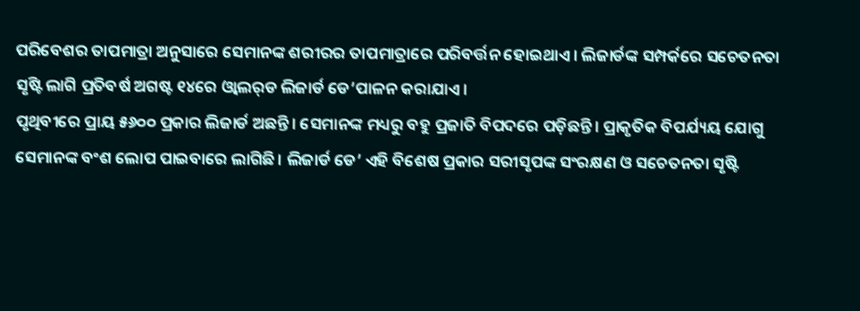ପରିବେଶର ତାପମାତ୍ରା ଅନୁସାରେ ସେମାନଙ୍କ ଶରୀରର ତାପମାତ୍ରାରେ ପରିବର୍ତ୍ତନ ହୋଇଥାଏ। ଲିଜାର୍ଡଙ୍କ ସମ୍ପର୍କରେ ସଚେତନତା ସୃଷ୍ଟି ଲାଗି ପ୍ରତିବର୍ଷ ଅଗଷ୍ଟ ୧୪ରେ ଓ୍ବାଲର୍‌ଡ ଲିଜାର୍ଡ ଡେ’ପାଳନ କରାଯାଏ।
ପୃଥିବୀରେ ପ୍ରାୟ ୫୬୦୦ ପ୍ରକାର ଲିଜାର୍ଡ ଅଛନ୍ତି। ସେମାନଙ୍କ ମଧ୍ୟରୁ ବହୁ ପ୍ରଜାତି ବିପଦରେ ପଡ଼ିଛନ୍ତି। ପ୍ରାକୃତିକ ବିପର୍ଯ୍ୟୟ ଯୋଗୁ ସେମାନଙ୍କ ବଂଶ ଲୋପ ପାଇବାରେ ଲାଗିଛି। ଲିଜାର୍ଡ ଡେ’ ଏହି ବିଶେଷ ପ୍ରକାର ସରୀସୃପଙ୍କ ସଂରକ୍ଷଣ ଓ ସଚେତନତା ସୃଷ୍ଟି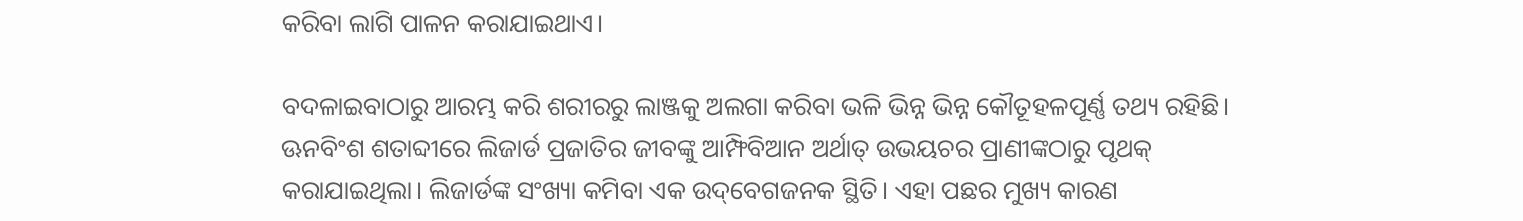କରିବା ଲାଗି ପାଳନ କରାଯାଇଥାଏ।

ବଦଳାଇବାଠାରୁ ଆରମ୍ଭ କରି ଶରୀରରୁ ଲାଞ୍ଜକୁ ଅଲଗା କରିବା ଭଳି ଭିନ୍ନ ଭିନ୍ନ କୌତୂହଳପୂର୍ଣ୍ଣ ତଥ୍ୟ ରହିଛି। ଊନବିଂଶ ଶତାବ୍ଦୀରେ ଲିଜାର୍ଡ ପ୍ରଜାତିର ଜୀବଙ୍କୁ ଆମ୍ଫିବିଆନ ଅର୍ଥାତ୍‌ ଉଭୟଚର ପ୍ରାଣୀଙ୍କଠାରୁ ପୃଥକ୍‌ କରାଯାଇଥିଲା। ଲିଜାର୍ଡଙ୍କ ସଂଖ୍ୟା କମିବା ଏକ ଉଦ୍‌ବେଗଜନକ ସ୍ଥିତି। ଏହା ପଛର ମୁଖ୍ୟ କାରଣ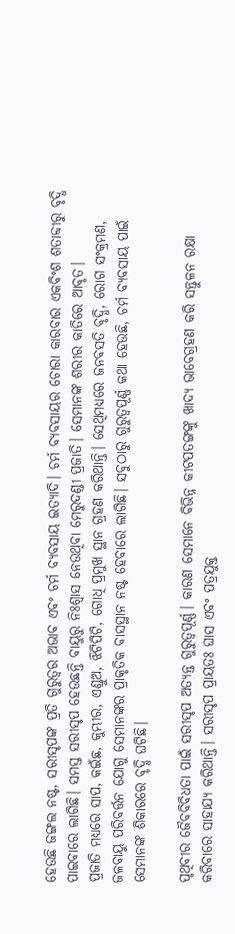ହେଉଛି ଜଙ୍ଗଲ ନଷ୍ଟ, ସରୀସୃପଙ୍କ ପ୍ରତି ଗୁରୁତ୍ୱର ଅଭାବ ଏବଂ ଚର୍ମ ବ୍ୟବସାୟ ଇତ୍ୟାଦି। ଚର୍ମ ବ୍ୟବସାୟର ଚୋରା କାରବାର ଏକବିଂଶ ଶତାବ୍ଦୀରୁ ବୃଦ୍ଧି ପାଇବାରେ ଲାଗିଛି। ସମସ୍ତ ସରୀସୃପ ହେଉଛନ୍ତି ବାୟୁରୁ ନିଃଶ୍ୱାସ ନେଉଥିବା ମେରୁଦଣ୍ଡୀ ପ୍ରଜାତି। ସେମାନଙ୍କ ଶରୀର କାତିରେ ଆବୃତ।
ପ୍ରଜାତି ମଧ୍ୟରେ ସାପ, କଇଁଛ, କୁମ୍ଭୀର, ଏଣ୍ଡୁଅ, ଝିଟିପିଟି, ଗୋଧି ପ୍ରମୁଖ ସ୍ଥାନ ଗ୍ରହଣ କରିଥାନ୍ତି। ସେଥିମଧ୍ୟରେ ଜନବସତି ବୃଦ୍ଧି, ରୋଗ ସଂକ୍ରମଣ, ଜଳବାୟୁ ପରିବର୍ତ୍ତନ ଯୋଗୁ ସେମାନଙ୍କର ପ୍ରାକୃତିକ ବାସସ୍ଥାନ ନଷ୍ଟ ହେବାରେ ଲାଗିଛି। ସବୁଠାରୁ ଗୁରୁତ୍ୱପୂର୍ଣ୍ଣ କଥା ହେଉଛି, ଚର୍ମ ବ୍ୟବସାୟ ପାଇଁ ସେମାନଙ୍କ ଶିକାରରେ ବୃଦ୍ଧି ଘଟିଛି।

ପୃଥିବୀର ଜୈବବିବିଧତା ପାଇଁ ସରୀସୃପ ଅତ୍ୟନ୍ତ ଗୁରୁତ୍ୱପୂର୍ଣ୍ଣ। କାରଣ ସେମାନେ ବିଭିନ୍ନ କୀଟପତଙ୍ଗଙ୍କୁ ଖାଦ୍ୟ ଭାବେଗ୍ରହଣ କରି ସନ୍ତୁଳନ ରକ୍ଷା କରିବାରେ ସାହାଯ୍ୟ କରିଥାନ୍ତି। ସରୀସୃପ ପ୍ରାୟତଃ ଘାସ ଏବଂ ପତ୍ରଯୁକ୍ତ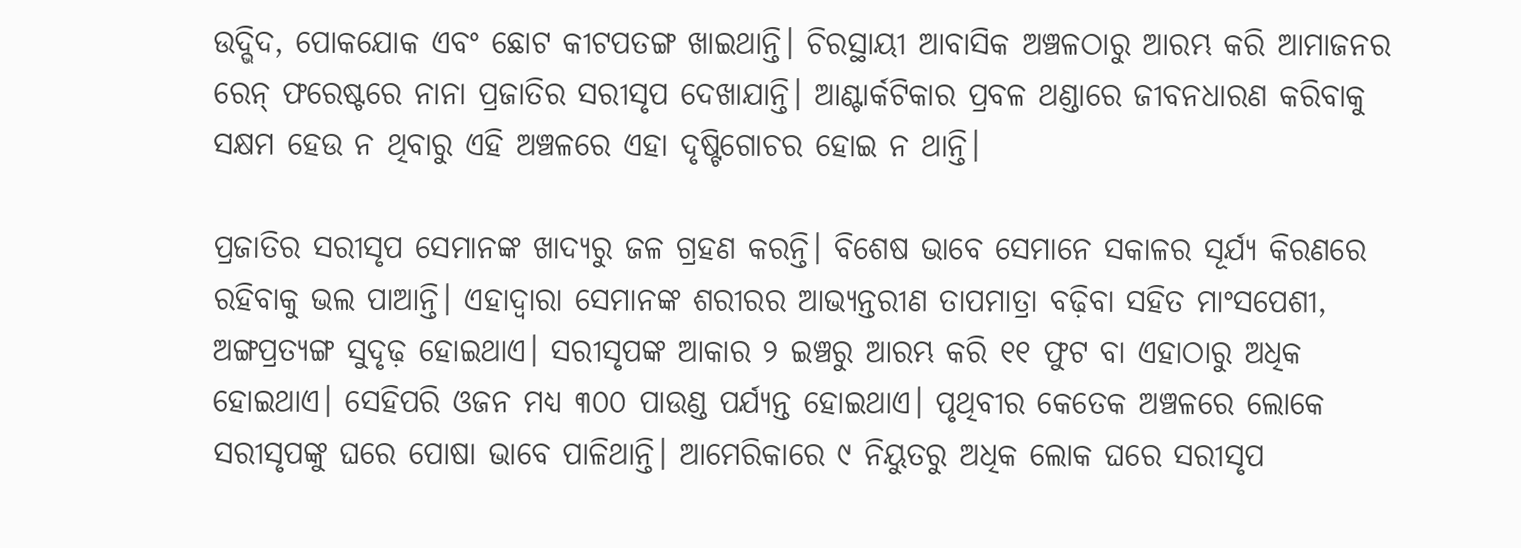ଉଦ୍ଭିଦ, ପୋକଯୋକ ଏବଂ ଛୋଟ କୀଟପତଙ୍ଗ ଖାଇଥାନ୍ତି। ଚିରସ୍ଥାୟୀ ଆବାସିକ ଅଞ୍ଚଳଠାରୁ ଆରମ୍ଭ କରି ଆମାଜନର ରେନ୍‌ ଫରେଷ୍ଟରେ ନାନା ପ୍ରଜାତିର ସରୀସୃପ ଦେଖାଯାନ୍ତି। ଆଣ୍ଟାର୍କଟିକାର ପ୍ରବଳ ଥଣ୍ଡାରେ ଜୀବନଧାରଣ କରିବାକୁ ସକ୍ଷମ ହେଉ ନ ଥିବାରୁ ଏହି ଅଞ୍ଚଳରେ ଏହା ଦୃଷ୍ଟିଗୋଚର ହୋଇ ନ ଥାନ୍ତି।

ପ୍ରଜାତିର ସରୀସୃପ ସେମାନଙ୍କ ଖାଦ୍ୟରୁ ଜଳ ଗ୍ରହଣ କରନ୍ତି। ବିଶେଷ ଭାବେ ସେମାନେ ସକାଳର ସୂର୍ଯ୍ୟ କିରଣରେ ରହିବାକୁ ଭଲ ପାଆନ୍ତି। ଏହାଦ୍ୱାରା ସେମାନଙ୍କ ଶରୀରର ଆଭ୍ୟନ୍ତରୀଣ ତାପମାତ୍ରା ବଢ଼ିବା ସହିତ ମାଂସପେଶୀ, ଅଙ୍ଗପ୍ରତ୍ୟଙ୍ଗ ସୁଦୃଢ଼ ହୋଇଥାଏ। ସରୀସୃପଙ୍କ ଆକାର ୨ ଇଞ୍ଚରୁ ଆରମ୍ଭ କରି ୧୧ ଫୁଟ ବା ଏହାଠାରୁ ଅଧିକ ହୋଇଥାଏ। ସେହିପରି ଓଜନ ମଧ୍ୟ ୩୦୦ ପାଉଣ୍ଡ ପର୍ଯ୍ୟନ୍ତ ହୋଇଥାଏ। ପୃଥିବୀର କେତେକ ଅଞ୍ଚଳରେ ଲୋକେ ସରୀସୃପଙ୍କୁ ଘରେ ପୋଷା ଭାବେ ପାଳିଥାନ୍ତି। ଆମେରିକାରେ ୯ ନିୟୁତରୁ ଅଧିକ ଲୋକ ଘରେ ସରୀସୃପ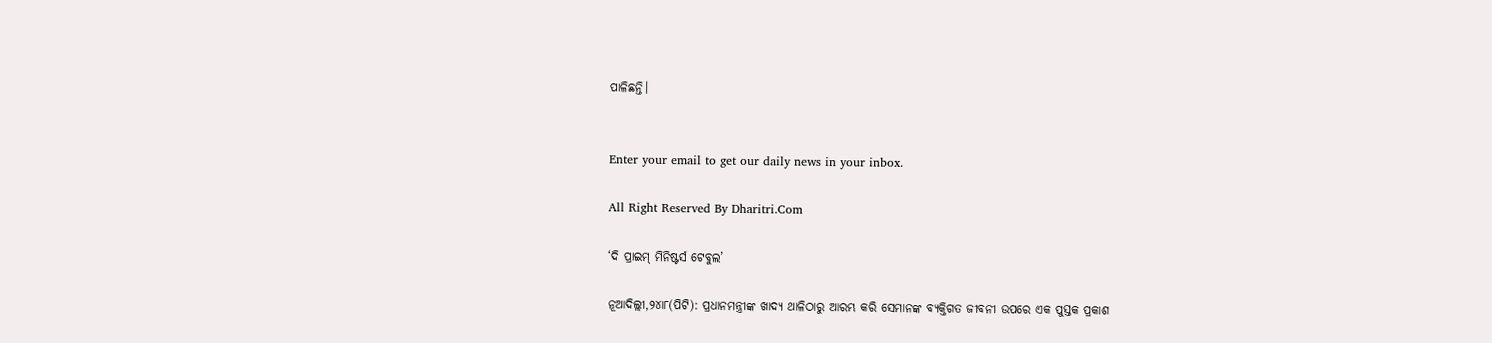ପାଳିଛନ୍ତି।


Enter your email to get our daily news in your inbox.

All Right Reserved By Dharitri.Com

‘ଦି ପ୍ରାଇମ୍‌ ମିନିଷ୍ଟର୍ସ ଟେବୁଲ’

ନୂଆଦିଲ୍ଲୀ,୨୪ା୮(ପିଟି): ପ୍ରଧାନମନ୍ତ୍ରୀଙ୍କ ଖାଦ୍ୟ ଥାଳିଠାରୁ ଆରମ୍ଭ କରି ସେମାନଙ୍କ ବ୍ୟକ୍ତିଗତ ଜୀବନୀ ଉପରେ ଏକ ପୁସ୍ତକ ପ୍ରକାଶ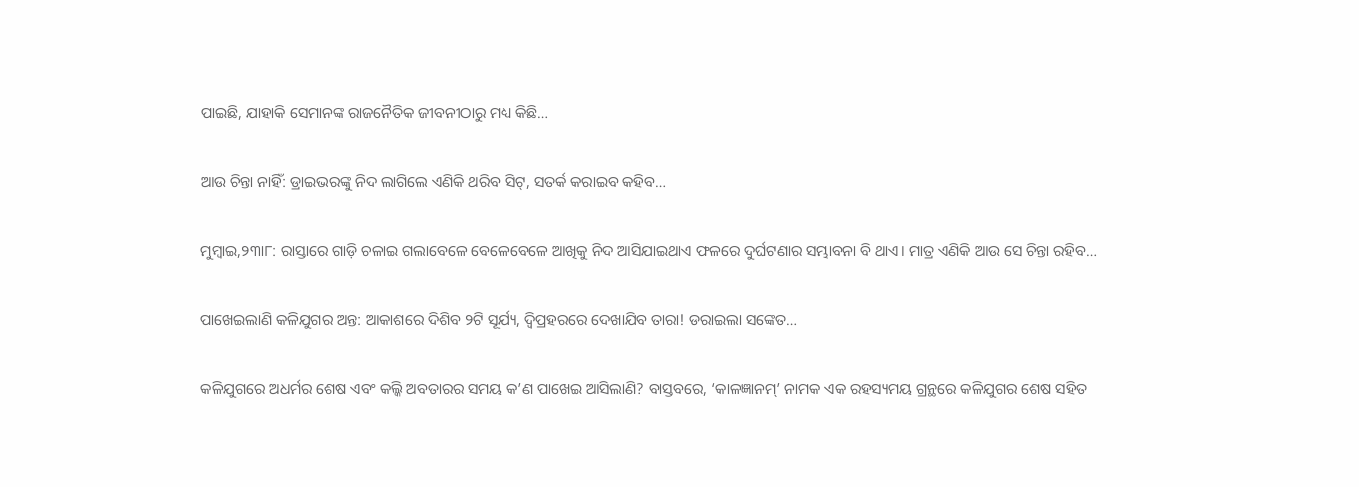ପାଇଛି, ଯାହାକି ସେମାନଙ୍କ ରାଜନୈତିକ ଜୀବନୀଠାରୁ ମଧ୍ୟ କିଛି…

ଆଉ ଚିନ୍ତା ନାହିଁ: ଡ୍ରାଇଭରଙ୍କୁ ନିଦ ଲାଗିଲେ ଏଣିକି ଥରିବ ସିଟ୍‌, ସତର୍କ କରାଇବ କହିବ…

ମୁମ୍ବାଇ,୨୩ା୮: ରାସ୍ତାରେ ଗାଡ଼ି ଚଳାଇ ଗଲାବେଳେ ବେଳେବେଳେ ଆଖିକୁ ନିଦ ଆସିଯାଇଥାଏ ଫଳରେ ଦୁର୍ଘଟଣାର ସମ୍ଭାବନା ବି ଥାଏ। ମାତ୍ର ଏଣିକି ଆଉ ସେ ଚିନ୍ତା ରହିବ…

ପାଖେଇଲାଣି କଳିଯୁଗର ଅନ୍ତ: ଆକାଶରେ ଦିଶିବ ୨ଟି ସୂର୍ଯ୍ୟ, ଦ୍ୱିପ୍ରହରରେ ଦେଖାଯିବ ତାରା! ଡରାଇଲା ସଙ୍କେତ…

କଳିଯୁଗରେ ଅଧର୍ମର ଶେଷ ଏବଂ କଲ୍କି ଅବତାରର ସମୟ କ’ଣ ପାଖେଇ ଆସିଲାଣି? ବାସ୍ତବରେ, ‘କାଳଜ୍ଞାନମ୍’ ନାମକ ଏକ ରହସ୍ୟମୟ ଗ୍ରନ୍ଥରେ କଳିଯୁଗର ଶେଷ ସହିତ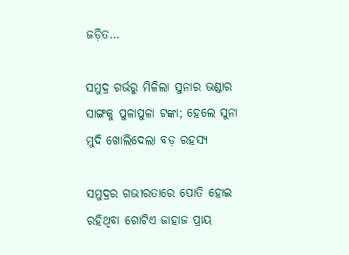ଜଡ଼ିତ…

ସମୁଦ୍ର ଗର୍ଭରୁ ମିଳିଲା ସୁନାର ଭଣ୍ଡାର ସାଙ୍ଗକୁ ପୁଳାପୁଳା ଟଙ୍କା; ହେଲେ ସୁନା ମୁଦି ଖୋଲିଦେଲା ବଡ଼ ରହସ୍ୟ

ସମୁଦ୍ରର ଗଭୀରତାରେ ପୋତି ହୋଇ ରହିଥିବା ଗୋଟିଏ ଜାହାଜ ପ୍ରାୟ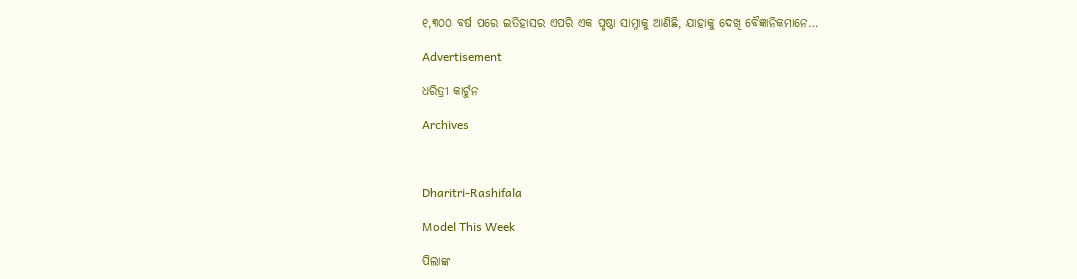୧,୩୦୦ ବର୍ଷ ପରେ ଇତିହାସର ଏପରି ଏକ ପୃଷ୍ଠା ସାମ୍ନାକୁ ଆଣିଛି, ଯାହାକୁ ଦେଖି ବୈଜ୍ଞାନିକମାନେ…

Advertisement

ଧରିତ୍ରୀ କାର୍ଟୁନ

Archives



Dharitri-Rashifala

Model This Week

ପିଲାଙ୍କ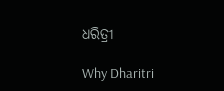ଧରିତ୍ରୀ

Why Dharitri